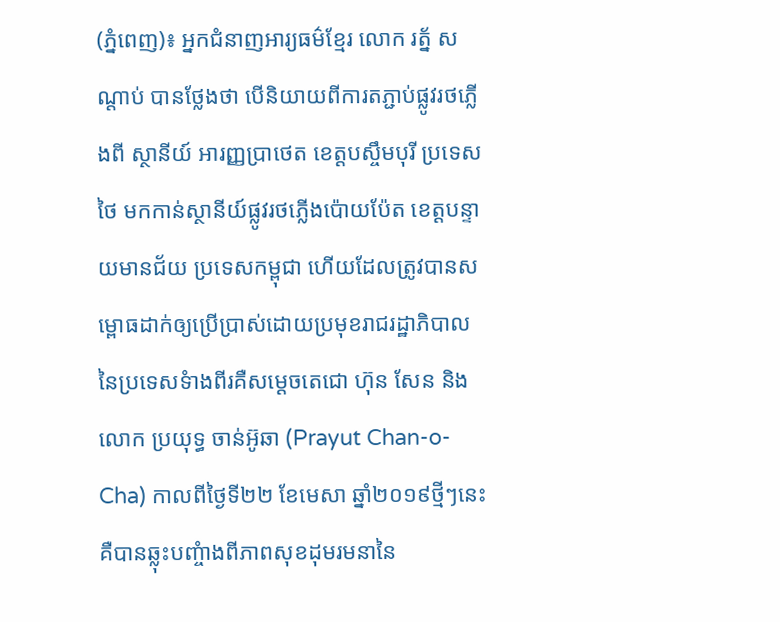(ភ្នំពេញ)៖ អ្នកជំនាញអារ្យធម៌ខ្មែរ លោក រត្ន័ សណ្ដាប់ បានថ្លែងថា បើនិយាយពីការតភ្ជាប់ផ្លូវរថភ្លើងពី ស្ថានីយ៍ អារញ្ញប្រាថេត ខេត្ដបស្ចឹមបុរី ប្រទេសថៃ មកកាន់ស្ថានីយ៍ផ្លូវរថភ្លើងប៉ោយប៉ែត ខេត្ដបន្ទាយមានជ័យ ប្រទេសកម្ពុជា ហើយដែលត្រូវបានសម្ពោធដាក់ឲ្យប្រើប្រាស់ដោយប្រមុខរាជរដ្ឋាភិបាល នៃប្រទេសទំាងពីរគឺសម្ដេចតេជោ ហ៊ុន សែន និងលោក ប្រយុទ្ធ ចាន់អ៊ូឆា (Prayut Chan-o-Cha) កាលពីថ្ងៃទី២២ ខែមេសា ឆ្នាំ២០១៩ថ្មីៗនេះ គឺបានឆ្លុះបញ្ចំាងពីភាពសុខដុមរមនានៃ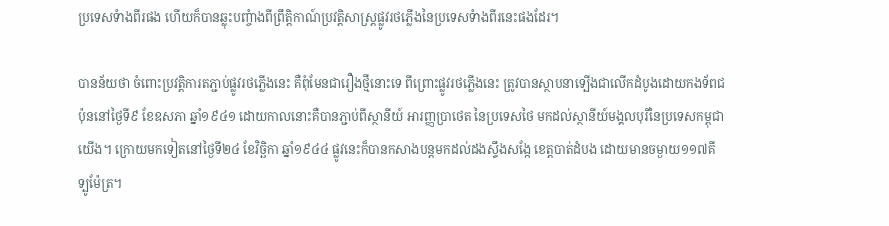ប្រទេសទំាងពីរផង ហើយក៏បានឆ្លុះបញ្ចំាងពីព្រឹត្ដិកាណ៍ប្រវត្ដិសាស្រ្ដផ្លូវរថភ្លើងនៃប្រទេសទំាងពីរនេះផងដែរ។

បានន័យថា ចំពោះប្រវត្ដិការតភ្ជាប់ផ្លូវរថភ្លើងនេះ គឺពុំមែនជារឿងថ្មីនោះទេ ពីព្រោះផ្លូវរថភ្លើងនេះ ត្រូវបានស្ថាបនាទ្បើងជាលើកដំបូងដោយកងទ័ពជប៉ុននៅថ្ងៃទី៩ ខែឧសភា ឆ្នាំ១៩៤១ ដោយកាលនោះគឺបានភ្ជាប់ពីស្ថានីយ៍ អារញ្ញប្រាថេត នៃប្រទេសថៃ មកដល់ស្ថានីយ៍មង្គលបុរីនៃប្រទេសកម្ពុជាយើង។ ក្រោយមកទៀតនៅថ្ងៃទី២៤ ខែវិច្ឆិកា ឆ្នាំ១៩៤៤ ផ្លូវនេះក៏បានកសាងបន្ដមកដល់ដងស្ទឹងសង្កែ ខេត្ដបាត់ដំបង ដោយមានចម្ងាយ១១៧គីទ្បូម៉ែត្រ។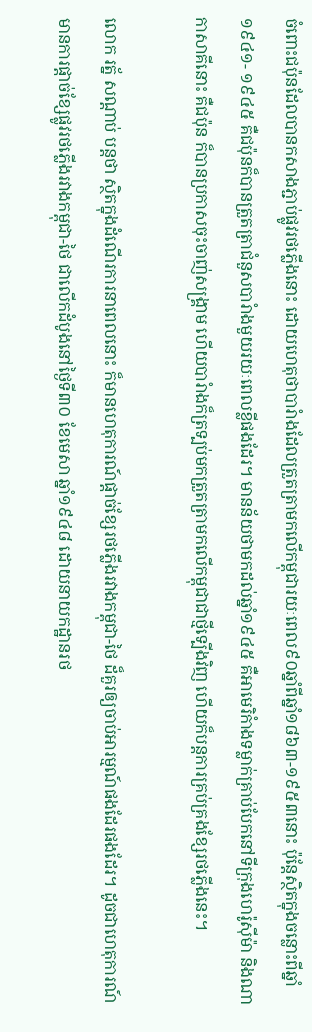ចំពោះជប៉ុនដែលបានកសាងភ្ជាប់ផ្លូវរថភ្លើងនោះ ដោយហេតុថាបារំាងដែលត្រួតត្រាមកលើកម្ពុជារយៈពេល៩០ឆ្នាំពីឆ្នាំ១៨៦៣-១៩៥៣នោះ ប៉ុន្ដែស្ថិតក្នុងចន្លោះពីឆ្នាំ១៩៤១- ១៩៤៥ គឺជប៉ុនក៏បានត្រួតត្រាជំនួសបារំាងមួយរយៈពេលខ្លីផងដែរ។ មានន័យថាមកដល់ឆ្នាំ១៩៤៥ គឺអាមេរិកំាងទម្លាក់គ្រាប់បែកនៅទីក្រុងហេរ៉ូស៊ីម៉ា និងណាកាសាគីនោះ គឺជប៉ុន ក៏បានប្រកាសចុះចាញ់សង្រ្គាម ហើយបារំាងក៏ត្រទ្បប់មកត្រួតត្រាមកលើកម្ពុជាជាថ្មីទ្បើងវិញ ហើយក៏បន្ដការគ្រប់គ្រងខ្សែរថភ្លើងនេះ។

លោក រត្ន័ សណ្ដាប់ បន្ដថា ស្ថិតក្នុងដំណើរការនាពេលនោះ ក៏មានហេតុការណ៍ផ្ដាច់ខ្សែរថភ្លើងរវាងកម្ពុជា-ថៃ ដ៏គួរឲ្យចាប់អារម្មណ៍ផងដែរផងដែរ។ ដូចជាហេតុការណ៍មានការផ្ដាច់ខ្សែផ្លូវរថភ្លើងរវាងកម្ពុជា-ថៃ ជាលើកដំបូងនៅថ្ងៃទី៣០ ខែមេសា ឆ្នាំ១៩៤៨ ដោយនាយកដ្ឋានរថ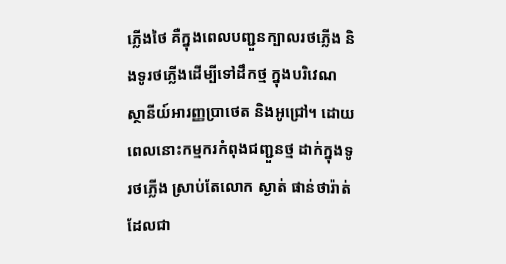ភ្លើងថៃ គឺក្នុងពេលបញ្ជួនក្បាលរថភ្លើង និងទូរថភ្លើងដើម្បីទៅដឹកថ្ម ក្នុងបរិវេណស្ថានីយ៍អារញ្ញប្រាថេត និងអូជ្រៅ។ ដោយពេលនោះកម្មករកំពុងជញ្ជួនថ្ម ដាក់ក្នុងទូរថភ្លើង ស្រាប់តែលោក ស្ងាត់ ផាន់ថារ៉ាត់ ដែលជា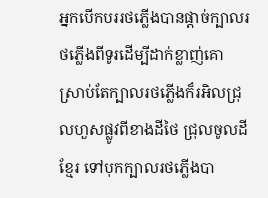អ្នកបើកបររថភ្លើងបានផ្ដាច់ក្បាលរថភ្លើងពីទូរដើម្បីដាក់ខ្លាញ់គោ ស្រាប់តែក្បាលរថភ្លើងក៏រអិលជ្រុលហួសផ្លូវពីខាងដីថៃ ជ្រុលចូលដីខ្មែរ ទៅបុកក្បាលរថភ្លើងបា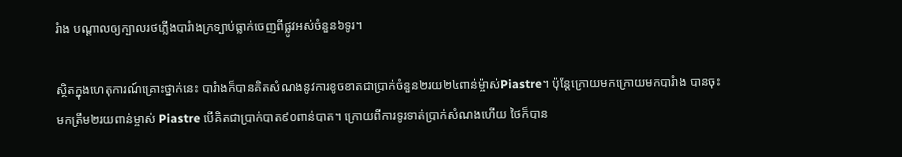រំាង បណ្ដាលឲ្យក្បាលរថភ្លើងបារំាងក្រទ្បាប់ធ្លាក់ចេញពីផ្លូវអស់ចំនួន៦ទូរ។

ស្ថិតក្នុងហេតុការណ៍គ្រោះថ្នាក់នេះ បារំាងក៏បានគិតសំណងនូវការខូចខាតជាប្រាក់ចំនួន២រយ២៤ពាន់ម្ច៉ាស់Piastre។ ប៉ុន្ដែក្រោយមកក្រោយមកបារំាង បានចុះមកត្រឹម២រយពាន់ម្ចាស់ Piastre បើគិតជាប្រាក់បាត៩០ពាន់បាត។ ក្រោយពីការទូរទាត់ប្រាក់សំណងហើយ ថៃក៏បាន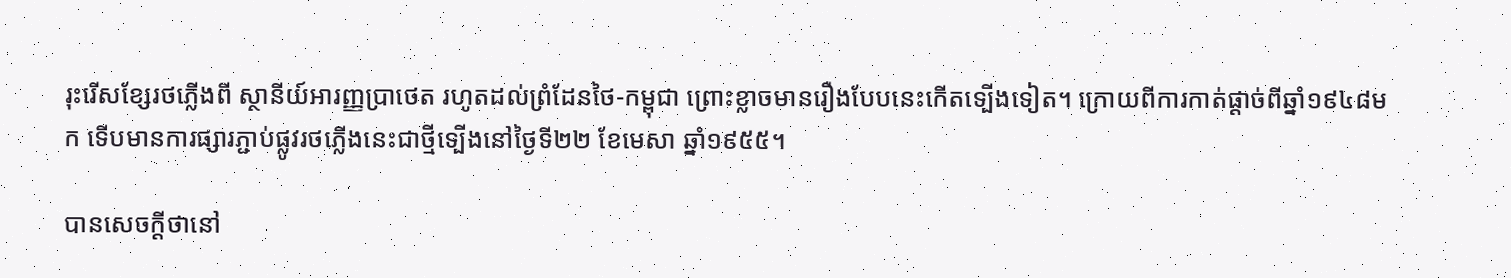រុះរើសខ្សែរថភ្លើងពី ស្ថានីយ៍អារញ្ញប្រាថេត រហូតដល់ព្រំដែនថៃ-កម្ពុជា ព្រោះខ្លាចមានរឿងបែបនេះកើតទ្បើងទៀត។ ក្រោយពីការកាត់ផ្ដាច់ពីឆ្នាំ១៩៤៨មក ទើបមានការផ្សារភ្ជាប់ផ្លូវរថភ្លើងនេះជាថ្មីទ្បើងនៅថ្ងៃទី២២ ខែមេសា ឆ្នាំ១៩៥៥។

បានសេចក្ដីថានៅ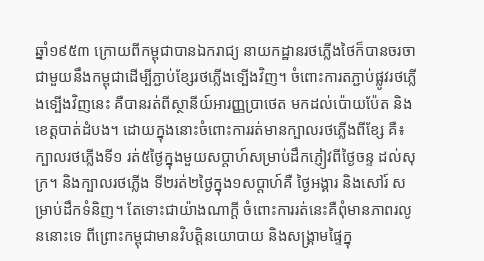ឆ្នាំ១៩៥៣ ក្រោយពីកម្ពុជាបានឯករាជ្យ នាយកដ្ឋានរថភ្លើងថៃក៏បានចរចាជាមួយនឹងកម្ពុជាដើម្បីភ្ជាប់ខ្សែរថភ្លើងទ្បើងវិញ។ ចំពោះការតភ្ជាប់ផ្លូវរថភ្លើងទ្បើងវិញនេះ គឺបានរត់ពីស្ថានីយ៍អារញ្ញប្រាថេត មកដល់ប៉ោយប៉ែត និងខេត្ដបាត់ដំបង។ ដោយក្នុងនោះចំពោះការរត់មានក្បាលរថភ្លើងពីខ្សែ គឺ៖ ក្បាលរថភ្លើងទី១ រត់៥ថ្ងៃក្នុងមួយសប្ដាហ៍សម្រាប់ដឹកភ្ញៀវពីថ្ងៃចន្ទ ដល់សុក្រ។ និងក្បាលរថភ្លើង ទី២រត់២ថ្ងៃក្នុង១សប្ដាហ៍គឺ ថ្ងៃអង្គារ និងសៅរ៍ សម្រាប់ដឹកទំនិញ។ តែទោះជាយ៉ាងណាក្ដី ចំពោះការរត់នេះគឺពុំមានភាពរលូននោះទេ ពីព្រោះកម្ពុជាមានវិបត្ដិនយោបាយ និងសង្រ្គាមផ្ទៃក្នុ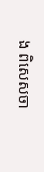ង ពិសេសចា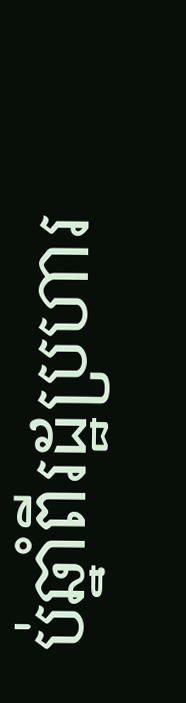ប់ឆ្នាំពីរដ្ឋប្រហារ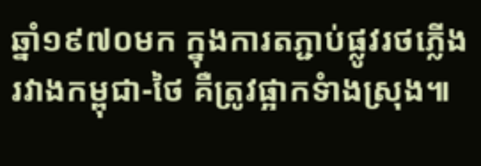ឆ្នាំ១៩៧០មក ក្នុងការតភ្ជាប់ផ្លូវរថភ្លើងរវាងកម្ពុជា-ថៃ គឺត្រូវផ្អាកទំាងស្រុង៕